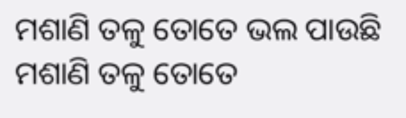ମଶାଣି ତଳୁ ତୋତେ ଭଲ ପାଉଛି
ମଶାଣି ତଳୁ ତୋତେ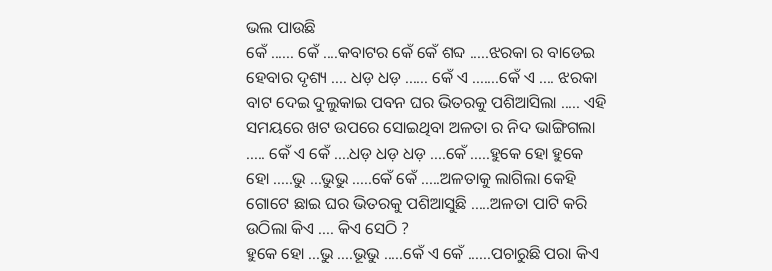ଭଲ ପାଉଛି
କେଁ ...... କେଁ ....କବାଟର କେଁ କେଁ ଶବ୍ଦ .....ଝରକା ର ବାଡେଇ ହେବାର ଦୃଶ୍ୟ .... ଧଡ଼ ଧଡ଼ ...... କେଁ ଏ .......କେଁ ଏ .... ଝରକା ବାଟ ଦେଇ ଦୁଲୁକାଇ ପବନ ଘର ଭିତରକୁ ପଶିଆସିଲା ..... ଏହି ସମୟରେ ଖଟ ଉପରେ ସୋଇଥିବା ଅଳତା ର ନିଦ ଭାଙ୍ଗିଗଲା ..... କେଁ ଏ କେଁ ....ଧଡ଼ ଧଡ଼ ଧଡ଼ ....କେଁ .....ହୁକେ ହୋ ହୁକେ ହୋ .....ଭୁ ...ଭୁଭୁ .....କେଁ କେଁ .....ଅଳତାକୁ ଲାଗିଲା କେହି ଗୋଟେ ଛାଇ ଘର ଭିତରକୁ ପଶିଆସୁଛି .....ଅଳତା ପାଟି କରି ଉଠିଲା କିଏ .... କିଏ ସେଠି ?
ହୁକେ ହୋ ...ଭୁ ....ଭୂଭୁ .....କେଁ ଏ କେଁ ......ପଚାରୁଛି ପରା କିଏ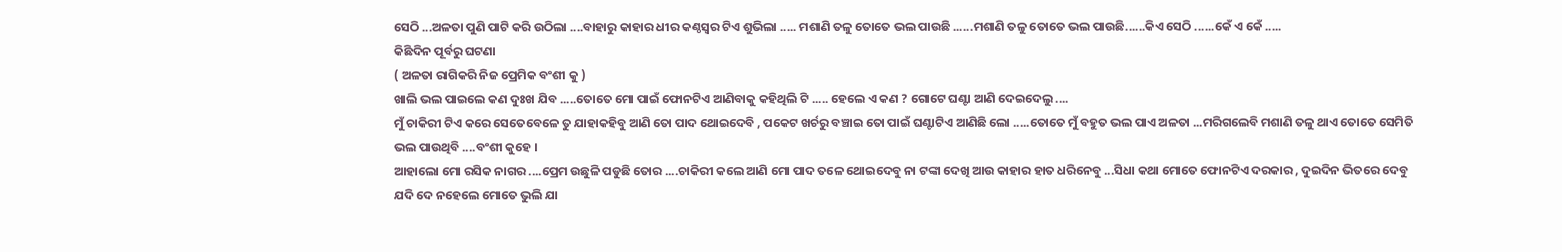ସେଠି ...ଅଳତା ପୁଣି ପାଟି କରି ଉଠିଲା ....ବାହାରୁ କାହାର ଧୀର କଣ୍ଠସ୍ୱର ଟିଏ ଶୁଭିଲା ..... ମଶାଣି ତଳୁ ତୋତେ ଭଲ ପାଉଛି ......ମଶାଣି ତଳୁ ତୋତେ ଭଲ ପାଉଛି......କିଏ ସେଠି ......କେଁ ଏ କେଁ .....
କିଛିଦିନ ପୂର୍ବରୁ ଘଟଣା
( ଅଳତା ରାଗିକରି ନିଜ ପ୍ରେମିକ ବଂଶୀ କୁ )
ଖାଲି ଭଲ ପାଇଲେ କଣ ଦୁଃଖ ଯିବ .....ତୋତେ ମୋ ପାଇଁ ଫୋନଟିଏ ଆଣିବାକୁ କହିଥିଲି ଟି ..... ହେଲେ ଏ କଣ ? ଗୋଟେ ଘଣ୍ଟା ଆଣି ଦେଇଦେଲୁ ....
ମୁଁ ଚାକିରୀ ଟିଏ କରେ ସେତେବେଳେ ତୁ ଯାହାକହିବୁ ଆଣି ତୋ ପାଦ ଥୋଇଦେବି , ପକେଟ ଖର୍ଚରୁ ବଞ୍ଚାଇ ତୋ ପାଇଁ ଘଣ୍ଟାଟିଏ ଆଣିଛି ଲୋ .....ତୋତେ ମୁଁ ବହୁତ ଭଲ ପାଏ ଅଳତା ...ମରିଗଲେବି ମଶାଣି ତଳୁ ଥାଏ ତୋତେ ସେମିତି ଭଲ ପାଉଥିବି ....ବଂଶୀ କୁହେ ।
ଆହାଲୋ ମୋ ରସିକ ନାଗର ....ପ୍ରେମ ଉଛୁଳି ପଡୁଛି ତୋର ....ଚାକିରୀ କଲେ ଆଣି ମୋ ପାଦ ତଳେ ଥୋଇଦେବୁ ନା ଟଙ୍କା ଦେଖି ଆଉ କାହାର ହାତ ଧରିନେବୁ ...ସିଧା କଥା ମୋତେ ଫୋନଟିଏ ଦରକାର , ଦୁଇଦିନ ଭିତରେ ଦେବୁ ଯଦି ଦେ ନହେଲେ ମୋତେ ଭୁଲି ଯା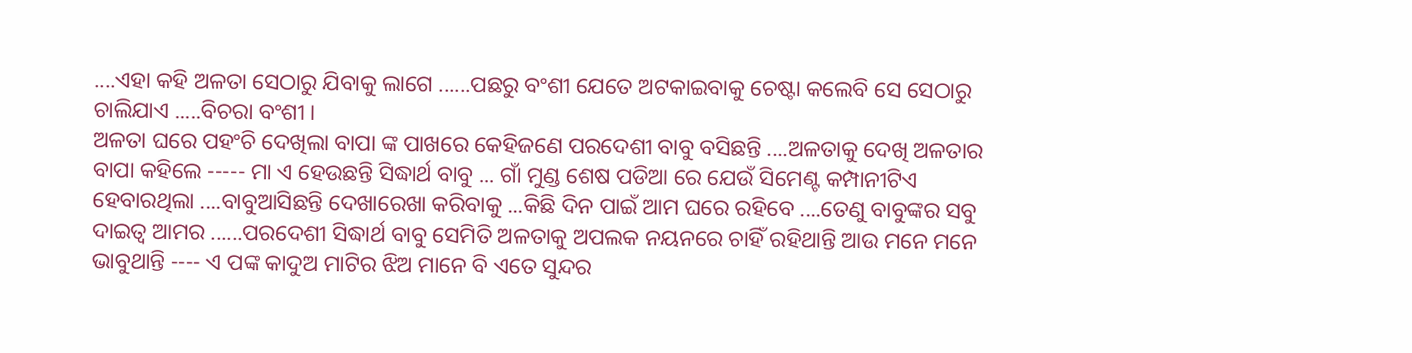....ଏହା କହି ଅଳତା ସେଠାରୁ ଯିବାକୁ ଲାଗେ ......ପଛରୁ ବଂଶୀ ଯେତେ ଅଟକାଇବାକୁ ଚେଷ୍ଟା କଲେବି ସେ ସେଠାରୁ ଚାଲିଯାଏ .....ବିଚରା ବଂଶୀ ।
ଅଳତା ଘରେ ପହଂଚି ଦେଖିଲା ବାପା ଙ୍କ ପାଖରେ କେହିଜଣେ ପରଦେଶୀ ବାବୁ ବସିଛନ୍ତି ....ଅଳତାକୁ ଦେଖି ଅଳତାର ବାପା କହିଲେ ----- ମା ଏ ହେଉଛନ୍ତି ସିଦ୍ଧାର୍ଥ ବାବୁ ... ଗାଁ ମୁଣ୍ଡ ଶେଷ ପଡିଆ ରେ ଯେଉଁ ସିମେଣ୍ଟ କମ୍ପାନୀଟିଏ ହେବାରଥିଲା ....ବାବୁଆସିଛନ୍ତି ଦେଖାରେଖା କରିବାକୁ ...କିଛି ଦିନ ପାଇଁ ଆମ ଘରେ ରହିବେ ....ତେଣୁ ବାବୁଙ୍କର ସବୁ ଦାଇତ୍ୱ ଆମର ......ପରଦେଶୀ ସିଦ୍ଧାର୍ଥ ବାବୁ ସେମିତି ଅଳତାକୁ ଅପଲକ ନୟନରେ ଚାହିଁ ରହିଥାନ୍ତି ଆଉ ମନେ ମନେ ଭାବୁଥାନ୍ତି ---- ଏ ପଙ୍କ କାଦୁଅ ମାଟିର ଝିଅ ମାନେ ବି ଏତେ ସୁନ୍ଦର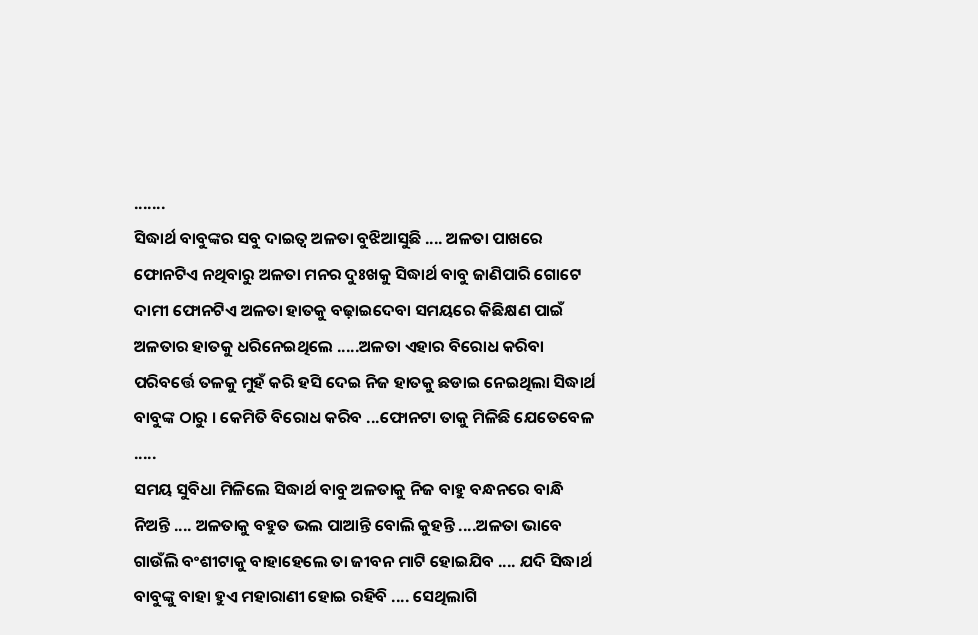.......
ସିଦ୍ଧାର୍ଥ ବାବୁଙ୍କର ସବୁ ଦାଇତ୍ୱ ଅଳତା ବୁଝିଆସୁଛି .... ଅଳତା ପାଖରେ ଫୋନଟିଏ ନଥିବାରୁ ଅଳତା ମନର ଦୁଃଖକୁ ସିଦ୍ଧାର୍ଥ ବାବୁ ଜାଣିପାରି ଗୋଟେ ଦାମୀ ଫୋନଟିଏ ଅଳତା ହାତକୁ ବଢ଼ାଇଦେବା ସମୟରେ କିଛିକ୍ଷଣ ପାଇଁ ଅଳତାର ହାତକୁ ଧରିନେଇଥିଲେ .....ଅଳତା ଏହାର ବିରୋଧ କରିବା ପରିବର୍ତ୍ତେ ତଳକୁ ମୁହଁ କରି ହସି ଦେଇ ନିଜ ହାତକୁ ଛଡାଇ ନେଇଥିଲା ସିଦ୍ଧାର୍ଥ ବାବୁଙ୍କ ଠାରୁ । କେମିତି ବିରୋଧ କରିବ ...ଫୋନଟା ତାକୁ ମିଳିଛି ଯେତେବେଳ .....
ସମୟ ସୁବିଧା ମିଳିଲେ ସିଦ୍ଧାର୍ଥ ବାବୁ ଅଳତାକୁ ନିଜ ବାହୁ ବନ୍ଧନରେ ବାନ୍ଧି ନିଅନ୍ତି .... ଅଳତାକୁ ବହୁତ ଭଲ ପାଆନ୍ତି ବୋଲି କୁହନ୍ତି ....ଅଳତା ଭାବେ ଗାଉଁଲି ବଂଶୀଟାକୁ ବାହାହେଲେ ତା ଜୀବନ ମାଟି ହୋଇଯିବ .... ଯଦି ସିଦ୍ଧାର୍ଥ ବାବୁଙ୍କୁ ବାହା ହୁଏ ମହାରାଣୀ ହୋଇ ରହିବି .... ସେଥିଲାଗି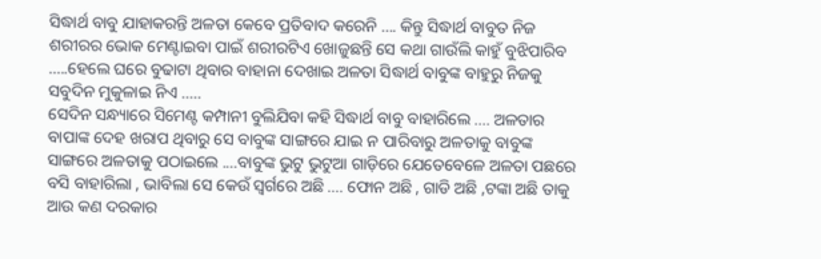ସିଦ୍ଧାର୍ଥ ବାବୁ ଯାହାକରନ୍ତି ଅଳତା କେବେ ପ୍ରତିବାଦ କରେନି .... କିନ୍ତୁ ସିଦ୍ଧାର୍ଥ ବାବୁତ ନିଜ ଶରୀରର ଭୋକ ମେଣ୍ଟାଇବା ପାଇଁ ଶରୀରଟିଏ ଖୋଜୁଛନ୍ତି ସେ କଥା ଗାଉଁଲି କାହୁଁ ବୁଝିପାରିବ .....ହେଲେ ଘରେ ବୁଢାଟା ଥିବାର ବାହାନା ଦେଖାଇ ଅଳତା ସିଦ୍ଧାର୍ଥ ବାବୁଙ୍କ ବାହୁରୁ ନିଜକୁ ସବୁଦିନ ମୁକୁଳାଇ ନିଏ .....
ସେଦିନ ସନ୍ଧ୍ୟାରେ ସିମେଣ୍ଟ କମ୍ପାନୀ ବୁଲିଯିବା କହି ସିଦ୍ଧାର୍ଥ ବାବୁ ବାହାରିଲେ .... ଅଳତାର ବାପାଙ୍କ ଦେହ ଖରାପ ଥିବାରୁ ସେ ବାବୁଙ୍କ ସାଙ୍ଗରେ ଯାଇ ନ ପାରିବାରୁ ଅଳତାକୁ ବାବୁଙ୍କ ସାଙ୍ଗରେ ଅଳତାକୁ ପଠାଇଲେ ....ବାବୁଙ୍କ ଭୁଟୁ ଭୁଟୁଆ ଗାଡ଼ିରେ ଯେତେବେଳେ ଅଳତା ପଛରେ ବସି ବାହାରିଲା , ଭାବିଲା ସେ କେଉଁ ସ୍ୱର୍ଗରେ ଅଛି .... ଫୋନ ଅଛି , ଗାଡି ଅଛି ,ଟଙ୍କା ଅଛି ତାକୁ ଆଉ କଣ ଦରକାର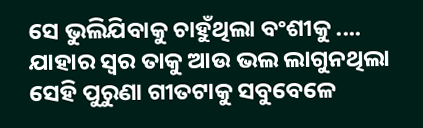ସେ ଭୁଲିଯିବାକୁ ଚାହୁଁଥିଲା ବଂଶୀକୁ .... ଯାହାର ସ୍ୱର ତାକୁ ଆଉ ଭଲ ଲାଗୁନଥିଲା ସେହି ପୁରୁଣା ଗୀତଟାକୁ ସବୁବେଳେ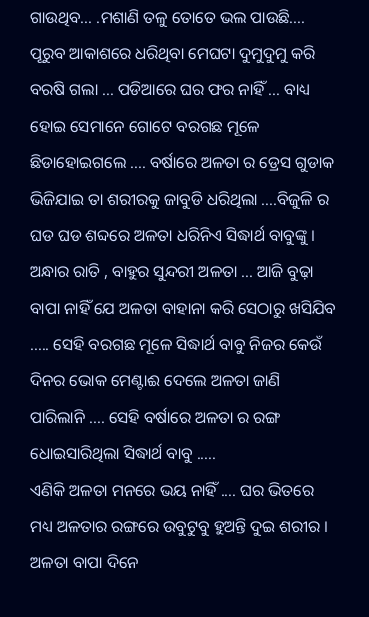ଗାଉଥିବ... .ମଶାଣି ତଳୁ ତୋତେ ଭଲ ପାଉଛି....
ପୂରୁବ ଆକାଶରେ ଧରିଥିବା ମେଘଟା ଦୁମୁଦୁମୁ କରି ବରଷି ଗଲା ... ପଡିଆରେ ଘର ଫର ନାହିଁ ... ବାଧ୍ୟ ହୋଇ ସେମାନେ ଗୋଟେ ବରଗଛ ମୂଳେ ଛିଡାହୋଇଗଲେ .... ବର୍ଷାରେ ଅଳତା ର ଡ୍ରେସ ଗୁଡାକ ଭିଜିଯାଇ ତା ଶରୀରକୁ ଜାବୁଡି ଧରିଥିଲା ....ବିଜୁଳି ର ଘଡ ଘଡ ଶବ୍ଦରେ ଅଳତା ଧରିନିଏ ସିଦ୍ଧାର୍ଥ ବାବୁଙ୍କୁ । ଅନ୍ଧାର ରାତି , ବାହୁର ସୁନ୍ଦରୀ ଅଳତା ... ଆଜି ବୁଢ଼ା ବାପା ନାହିଁ ଯେ ଅଳତା ବାହାନା କରି ସେଠାରୁ ଖସିଯିବ ..... ସେହି ବରଗଛ ମୂଳେ ସିଦ୍ଧାର୍ଥ ବାବୁ ନିଜର କେଉଁ ଦିନର ଭୋକ ମେଣ୍ଟାଈ ଦେଲେ ଅଳତା ଜାଣି ପାରିଲାନି .... ସେହି ବର୍ଷାରେ ଅଳତା ର ରଙ୍ଗ ଧୋଇସାରିଥିଲା ସିଦ୍ଧାର୍ଥ ବାବୁ .....
ଏଣିକି ଅଳତା ମନରେ ଭୟ ନାହିଁ .... ଘର ଭିତରେ ମଧ୍ୟ ଅଳତାର ରଙ୍ଗରେ ଉବୁଟୁବୁ ହୁଅନ୍ତି ଦୁଇ ଶରୀର । ଅଳତା ବାପା ଦିନେ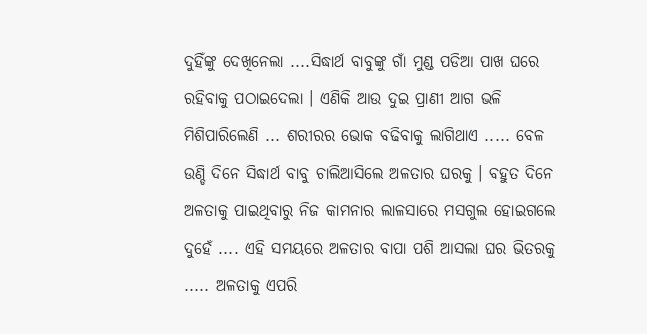ଦୁହିଁଙ୍କୁ ଦେଖିନେଲା ....ସିଦ୍ଧାର୍ଥ ବାବୁଙ୍କୁ ଗାଁ ମୁଣ୍ଡ ପଡିଆ ପାଖ ଘରେ ରହିବାକୁ ପଠାଇଦେଲା । ଏଣିକି ଆଉ ଦୁଇ ପ୍ରାଣୀ ଆଗ ଭଳି ମିଶିପାରିଲେଣି ... ଶରୀରର ଭୋକ ବଢିବାକୁ ଲାଗିଥାଏ ..... ବେଳ ଉଣ୍ଡି ଦିନେ ସିଦ୍ଧାର୍ଥ ବାବୁ ଚାଲିଆସିଲେ ଅଳତାର ଘରକୁ । ବହୁତ ଦିନେ ଅଳତାକୁ ପାଇଥିବାରୁ ନିଜ କାମନାର ଲାଳସାରେ ମସଗୁଲ ହୋଇଗଲେ ଦୁହେଁ .... ଏହି ସମୟରେ ଅଳତାର ବାପା ପଶି ଆସଲା ଘର ଭିତରକୁ ..... ଅଳତାକୁ ଏପରି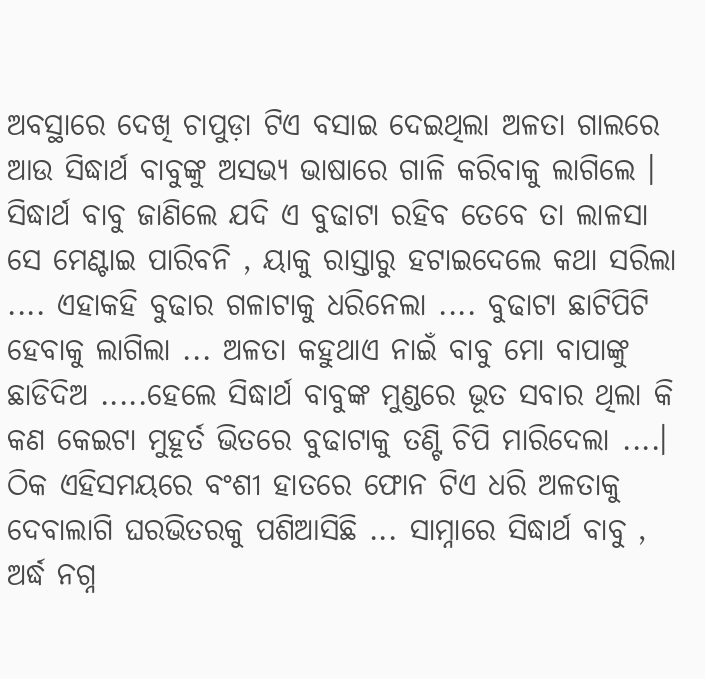ଅବସ୍ଥାରେ ଦେଖି ଚାପୁଡ଼ା ଟିଏ ବସାଇ ଦେଇଥିଲା ଅଳତା ଗାଲରେ ଆଉ ସିଦ୍ଧାର୍ଥ ବାବୁଙ୍କୁ ଅସଭ୍ୟ ଭାଷାରେ ଗାଳି କରିବାକୁ ଲାଗିଲେ । ସିଦ୍ଧାର୍ଥ ବାବୁ ଜାଣିଲେ ଯଦି ଏ ବୁଢାଟା ରହିବ ତେବେ ତା ଲାଳସା ସେ ମେଣ୍ଟାଇ ପାରିବନି , ୟାକୁ ରାସ୍ତାରୁ ହଟାଇଦେଲେ କଥା ସରିଲା .... ଏହାକହି ବୁଢାର ଗଳାଟାକୁ ଧରିନେଲା .... ବୁଢାଟା ଛାଟିପିଟି ହେବାକୁ ଲାଗିଲା ... ଅଳତା କହୁଥାଏ ନାଇଁ ବାବୁ ମୋ ବାପାଙ୍କୁ ଛାଡିଦିଅ .....ହେଲେ ସିଦ୍ଧାର୍ଥ ବାବୁଙ୍କ ମୁଣ୍ଡରେ ଭୂତ ସବାର ଥିଲା କି କଣ କେଇଟା ମୁହୂର୍ତ ଭିତରେ ବୁଢାଟାକୁ ତଣ୍ଟି ଚିପି ମାରିଦେଲା ....।
ଠିକ ଏହିସମୟରେ ବଂଶୀ ହାତରେ ଫୋନ ଟିଏ ଧରି ଅଳତାକୁ ଦେବାଲାଗି ଘରଭିତରକୁ ପଶିଆସିଛି ... ସାମ୍ନାରେ ସିଦ୍ଧାର୍ଥ ବାବୁ , ଅର୍ଦ୍ଧ ନଗ୍ନ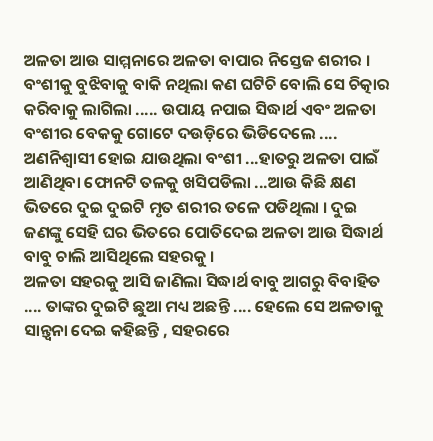ଅଳତା ଆଉ ସାମ୍ମନାରେ ଅଳତା ବାପାର ନିସ୍ତେଜ ଶରୀର । ବଂଶୀକୁ ବୁଝିବାକୁ ବାକି ନଥିଲା କଣ ଘଟିଚି ବୋଲି ସେ ଚିତ୍କାର କରିବାକୁ ଲାଗିଲା ..... ଉପାୟ ନପାଇ ସିଦ୍ଧାର୍ଥ ଏବଂ ଅଳତା ବଂଶୀର ବେକକୁ ଗୋଟେ ଦଉଡ଼ିରେ ଭିଡିଦେଲେ .... ଅଣନିଶ୍ୱାସୀ ହୋଇ ଯାଉଥିଲା ବଂଶୀ ...ହାତରୁ ଅଳତା ପାଇଁ ଆଣିଥିବା ଫୋନଟି ତଳକୁ ଖସିପଡିଲା ...ଆଉ କିଛି କ୍ଷଣ ଭିତରେ ଦୁଇ ଦୁଇଟି ମୃତ ଶରୀର ତଳେ ପଡିଥିଲା । ଦୁଇ ଜଣଙ୍କୁ ସେହି ଘର ଭିତରେ ପୋତିଦେଇ ଅଳତା ଆଉ ସିଦ୍ଧାର୍ଥ ବାବୁ ଚାଲି ଆସିଥିଲେ ସହରକୁ ।
ଅଳତା ସହରକୁ ଆସି ଜାଣିଲା ସିଦ୍ଧାର୍ଥ ବାବୁ ଆଗରୁ ବିବାହିତ .... ତାଙ୍କର ଦୁଇଟି ଛୁଆ ମଧ୍ୟ ଅଛନ୍ତି .... ହେଲେ ସେ ଅଳତାକୁ ସାନ୍ତ୍ୱନା ଦେଇ କହିଛନ୍ତି , ସହରରେ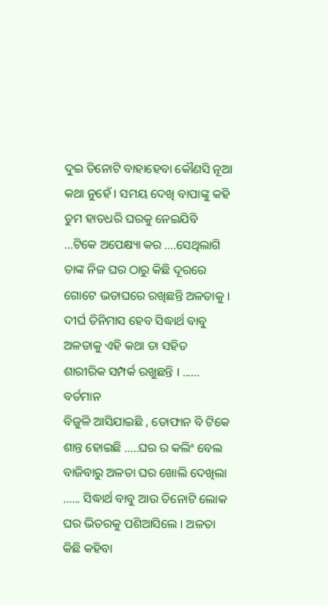ଦୁଇ ତିନୋଟି ବାହାହେବା କୌଣସି ନୂଆ କଥା ନୁହେଁ । ସମୟ ଦେଖି ବାପାଙ୍କୁ କହି ତୁମ ହାତଧରି ଘରକୁ ନେଇଯିବି ...ଟିକେ ଅପେକ୍ଷ୍ୟା କର ....ସେଥିଲାଗି ତାଙ୍କ ନିଜ ଘର ଠାରୁ କିଛି ଦୂରରେ ଗୋଟେ ଭଡାଘରେ ରଖିଛନ୍ତି ଅଳତାକୁ ।
ଦୀର୍ଘ ତିନିମାସ ହେବ ସିଦ୍ଧାର୍ଥ ବାବୁ ଅଳତାକୁ ଏହି କଥା ତା ସହିତ ଶାରୀରିକ ସମ୍ପର୍କ ରଖୁଛନ୍ତି । ......
ବର୍ତମାନ
ବିଜୁଳି ଆସିଯାଇଛି , ତୋଫାନ ବି ଟିକେ ଶାନ୍ତ ହୋଇଛି .....ଘର ର କଲିଂ ବେଲ ବାଜିବାରୁ ଅଳତା ଘର ଖୋଲି ଦେଖିଲା ...... ସିଦ୍ଧାର୍ଥ ବାବୁ ଆଉ ତିନୋଟି ଲୋକ ଘର ଭିତରକୁ ପଶିଆସିଲେ । ଅଳତା କିଛି କହିବା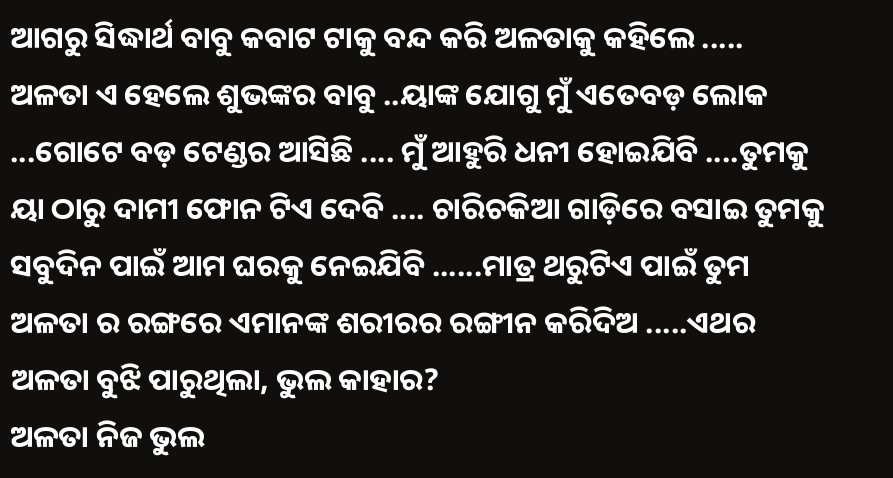ଆଗରୁ ସିଦ୍ଧାର୍ଥ ବାବୁ କବାଟ ଟାକୁ ବନ୍ଦ କରି ଅଳତାକୁ କହିଲେ ..... ଅଳତା ଏ ହେଲେ ଶୁଭଙ୍କର ବାବୁ ..ୟାଙ୍କ ଯୋଗୁ ମୁଁ ଏତେବଡ଼ ଲୋକ ...ଗୋଟେ ବଡ଼ ଟେଣ୍ଡର ଆସିଛି .... ମୁଁ ଆହୁରି ଧନୀ ହୋଇଯିବି ....ତୁମକୁ ୟା ଠାରୁ ଦାମୀ ଫୋନ ଟିଏ ଦେବି .... ଚାରିଚକିଆ ଗାଡ଼ିରେ ବସାଇ ତୁମକୁ ସବୁଦିନ ପାଇଁ ଆମ ଘରକୁ ନେଇଯିବି ......ମାତ୍ର ଥରୁଟିଏ ପାଇଁ ତୁମ ଅଳତା ର ରଙ୍ଗରେ ଏମାନଙ୍କ ଶରୀରର ରଙ୍ଗୀନ କରିଦିଅ .....ଏଥର ଅଳତା ବୁଝି ପାରୁଥିଲା, ଭୁଲ କାହାର?
ଅଳତା ନିଜ ଭୁଲ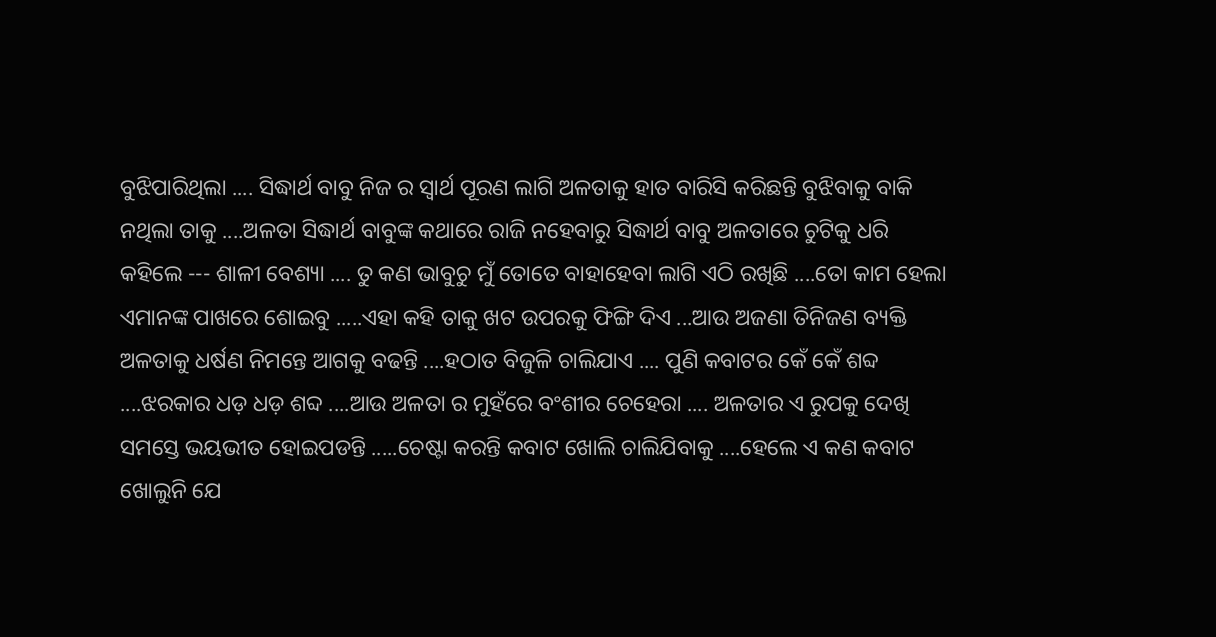ବୁଝିପାରିଥିଲା .... ସିଦ୍ଧାର୍ଥ ବାବୁ ନିଜ ର ସ୍ୱାର୍ଥ ପୂରଣ ଲାଗି ଅଳତାକୁ ହାତ ବାରିସି କରିଛନ୍ତି ବୁଝିବାକୁ ବାକି ନଥିଲା ତାକୁ ....ଅଳତା ସିଦ୍ଧାର୍ଥ ବାବୁଙ୍କ କଥାରେ ରାଜି ନହେବାରୁ ସିଦ୍ଧାର୍ଥ ବାବୁ ଅଳତାରେ ଚୁଟିକୁ ଧରି କହିଲେ --- ଶାଳୀ ବେଶ୍ୟା .... ତୁ କଣ ଭାବୁଚୁ ମୁଁ ତୋତେ ବାହାହେବା ଲାଗି ଏଠି ରଖିଛି ....ତୋ କାମ ହେଲା ଏମାନଙ୍କ ପାଖରେ ଶୋଇବୁ .....ଏହା କହି ତାକୁ ଖଟ ଉପରକୁ ଫିଙ୍ଗି ଦିଏ ...ଆଉ ଅଜଣା ତିନିଜଣ ବ୍ୟକ୍ତି ଅଳତାକୁ ଧର୍ଷଣ ନିମନ୍ତେ ଆଗକୁ ବଢନ୍ତି ....ହଠାତ ବିଜୁଳି ଚାଲିଯାଏ .... ପୁଣି କବାଟର କେଁ କେଁ ଶବ୍ଦ ....ଝରକାର ଧଡ଼ ଧଡ଼ ଶବ୍ଦ ....ଆଉ ଅଳତା ର ମୁହଁରେ ବଂଶୀର ଚେହେରା .... ଅଳତାର ଏ ରୁପକୁ ଦେଖି ସମସ୍ତେ ଭୟଭୀତ ହୋଇପଡନ୍ତି .....ଚେଷ୍ଟା କରନ୍ତି କବାଟ ଖୋଲି ଚାଲିଯିବାକୁ ....ହେଲେ ଏ କଣ କବାଟ ଖୋଲୁନି ଯେ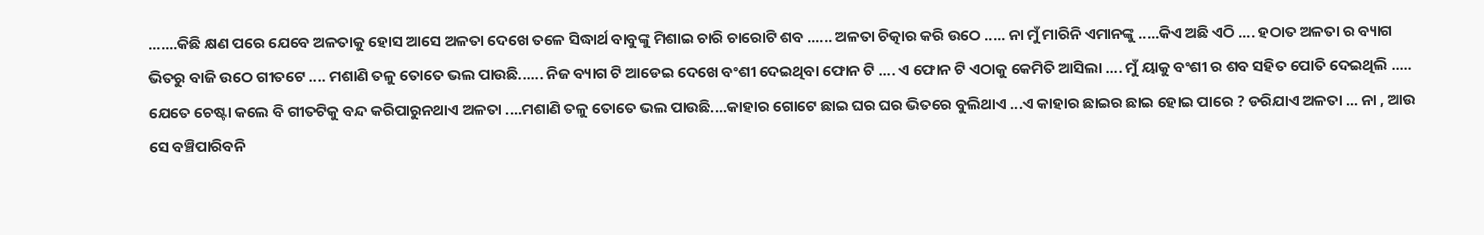.......କିଛି କ୍ଷଣ ପରେ ଯେବେ ଅଳତାକୁ ହୋସ ଆସେ ଅଳତା ଦେଖେ ତଳେ ସିଦ୍ଧାର୍ଥ ବାବୁଙ୍କୁ ମିଶାଇ ଚାରି ଚାରୋଟି ଶବ ...... ଅଳତା ଚିତ୍କାର କରି ଉଠେ ..... ନା ମୁଁ ମାରିନି ଏମାନଙ୍କୁ .....କିଏ ଅଛି ଏଠି .... ହଠାତ ଅଳତା ର ବ୍ୟାଗ ଭିତରୁ ବାଜି ଉଠେ ଗୀତଟେ .... ମଶାଣି ତଳୁ ତୋତେ ଭଲ ପାଉଛି...... ନିଜ ବ୍ୟାଗ ଟି ଆଡେଇ ଦେଖେ ବଂଶୀ ଦେଇଥିବା ଫୋନ ଟି .... ଏ ଫୋନ ଟି ଏଠାକୁ କେମିତି ଆସିଲା .... ମୁଁ ୟାକୁ ବଂଶୀ ର ଶବ ସହିତ ପୋତି ଦେଇଥିଲି ..... ଯେତେ ଚେଷ୍ଟା କଲେ ବି ଗୀତଟିକୁ ବନ୍ଦ କରିପାରୁନଥାଏ ଅଳତା ....ମଶାଣି ତଳୁ ତୋତେ ଭଲ ପାଉଛି....କାହାର ଗୋଟେ ଛାଇ ଘର ଘର ଭିତରେ ବୁଲିଥାଏ ...ଏ କାହାର ଛାଇର ଛାଇ ହୋଇ ପାରେ ? ଡରିଯାଏ ଅଳତା ... ନା , ଆଉ ସେ ବଞ୍ଚିପାରିବନି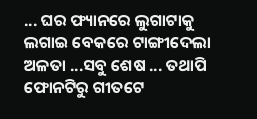... ଘର ଫ୍ୟାନରେ ଲୁଗାଟାକୁ ଲଗାଇ ବେକରେ ଟାଙ୍ଗୀଦେଲା ଅଳତା ...ସବୁ ଶେଷ ... ତଥାପି ଫୋନଟିରୁ ଗୀତଟେ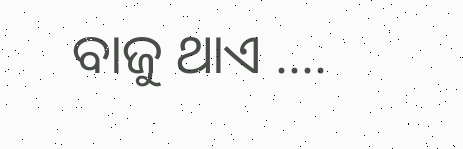ବାଜୁ ଥାଏ ....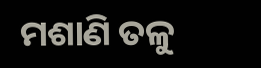ମଶାଣି ତଳୁ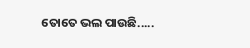ତୋତେ ଭଲ ପାଉଛି.....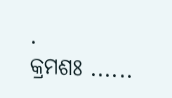.
କ୍ରମଶଃ ......